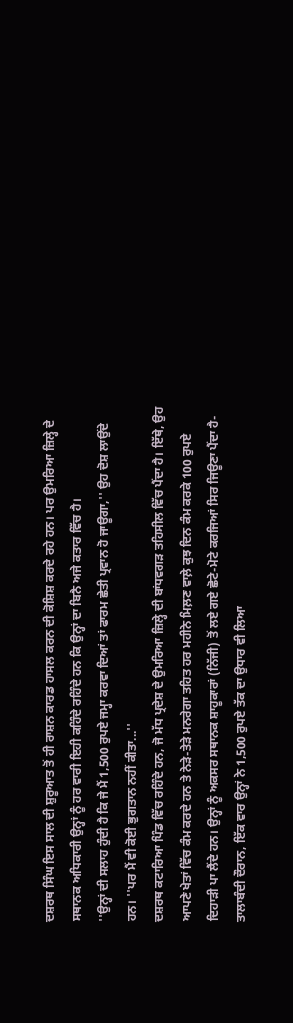ਦਸ਼ਰਥ ਸਿੰਘ ਇਸ ਸਾਲ ਦੀ ਸ਼ੁਰੂਆਤ ਤੋਂ ਹੀ ਰਾਸ਼ਨ ਕਾਰਡ ਹਾਸਲ ਕਰਨ ਦੀ ਕੋਸ਼ਿਸ਼ ਕਰਦੇ ਰਹੇ ਹਨ। ਪਰ ਉਮਰਿਆ ਜ਼ਿਲ੍ਹੇ ਦੇ ਸਥਾਨਕ ਅਧਿਕਾਰੀ ਉਨ੍ਹਾਂ ਨੂੰ ਹਰ ਵਾਰੀ ਇਹੀ ਕਹਿੰਦੇ ਰਹਿੰਦੇ ਹਨ ਕਿ ਉਨ੍ਹਾਂ ਦਾ ਬਿਨੈ ਅਜੇ ਕਤਾਰ ਵਿੱਚ ਹੈ।
''ਉਨ੍ਹਾਂ ਦੀ ਸਲਾਹ ਹੁੰਦੀ ਹੈ ਕਿ ਜੇ ਮੈਂ 1,500 ਰੁਪਏ ਜਮ੍ਹਾ ਕਰਵਾ ਦਿਆਂ ਤਾਂ ਫਾਰਮ ਛੇਤੀ ਪ੍ਰਵਾਨ ਹੋ ਜਾਊਗਾ,'' ਉਹ ਦੋਸ਼ ਲਾਉਂਦੇ ਹਨ। ''ਪਰ ਮੈਂ ਵੀ ਕੋਈ ਭੁਗਤਾਨ ਨਹੀਂ ਕੀਤਾ...''
ਦਸ਼ਰਥ ਕਟਾਰਿਆ ਪਿੰਡ ਵਿੱਚ ਰਹਿੰਦੇ ਹਨ, ਜੋ ਮੱਧ ਪ੍ਰਦੇਸ਼ ਦੇ ਉਮਰਿਆ ਜ਼ਿਲ੍ਹੇ ਦੀ ਬਾਂਧਵਗੜ ਤਹਿਸੀਲ ਵਿੱਚ ਪੈਂਦਾ ਹੈ। ਇੱਥੇ, ਉਹ ਆਪਣੇ ਖੇਤਾਂ ਵਿੱਚ ਕੰਮ ਕਰਦੇ ਹਨ ਤੇ ਨੇੜੇ-ਤੇੜੇ ਮਨਰੇਗਾ ਤਹਿਤ ਹਰ ਮਹੀਨੇ ਮਿਲ਼ਣ ਵਾਲ਼ੇ ਕੁਝ ਦਿਨ ਕੰਮ ਕਰਕੇ 100 ਰੁਪਏ ਦਿਹਾੜੀ ਪਾ ਲੈਂਦੇ ਹਨ। ਉਨ੍ਹਾਂ ਨੂੰ ਅਕਸਰ ਸਥਾਨਕ ਸ਼ਾਹੂਕਾਰਾਂ (ਨਿੱਜੀ) ਤੋਂ ਲਏ ਗਏ ਛੋਟੇ-ਮੋਟੇ ਕਰਜਿਆਂ ਸਿਰ ਜਿਊਣਾ ਪੈਂਦਾ ਹੈ- ਤਾਲਾਬੰਦੀ ਦੌਰਾਨ, ਇੱਕ ਵਾਰ ਉਨ੍ਹਾਂ ਨੇ 1,500 ਰੁਪਏ ਤੱਕ ਦਾ ਉਧਾਰ ਵੀ ਲਿਆ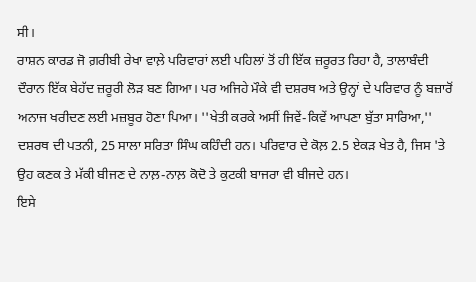ਸੀ।
ਰਾਸ਼ਨ ਕਾਰਡ ਜੋ ਗ਼ਰੀਬੀ ਰੇਖਾ ਵਾਲ਼ੇ ਪਰਿਵਾਰਾਂ ਲਈ ਪਹਿਲਾਂ ਤੋਂ ਹੀ ਇੱਕ ਜ਼ਰੂਰਤ ਰਿਹਾ ਹੈ, ਤਾਲਾਬੰਦੀ ਦੌਰਾਨ ਇੱਕ ਬੇਹੱਦ ਜ਼ਰੂਰੀ ਲੋੜ ਬਣ ਗਿਆ। ਪਰ ਅਜਿਹੇ ਮੌਕੇ ਵੀ ਦਸ਼ਰਥ ਅਤੇ ਉਨ੍ਹਾਂ ਦੇ ਪਰਿਵਾਰ ਨੂੰ ਬਜ਼ਾਰੋਂ ਅਨਾਜ ਖਰੀਦਣ ਲਈ ਮਜ਼ਬੂਰ ਹੋਣਾ ਪਿਆ। ''ਖੇਤੀ ਕਰਕੇ ਅਸੀਂ ਜਿਵੇਂ-ਕਿਵੇਂ ਆਪਣਾ ਬੁੱਤਾ ਸਾਰਿਆ,'' ਦਸ਼ਰਥ ਦੀ ਪਤਨੀ, 25 ਸਾਲਾ ਸਰਿਤਾ ਸਿੰਘ ਕਹਿੰਦੀ ਹਨ। ਪਰਿਵਾਰ ਦੇ ਕੋਲ਼ 2.5 ਏਕੜ ਖੇਤ ਹੈ, ਜਿਸ 'ਤੇ ਉਹ ਕਣਕ ਤੇ ਮੱਕੀ ਬੀਜਣ ਦੇ ਨਾਲ਼-ਨਾਲ਼ ਕੋਦੋ ਤੇ ਕੁਟਕੀ ਬਾਜਰਾ ਵੀ ਬੀਜਦੇ ਹਨ।
ਇਸੇ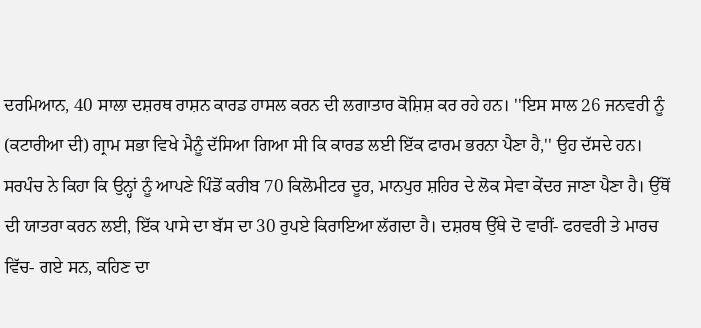ਦਰਮਿਆਨ, 40 ਸਾਲਾ ਦਸ਼ਰਥ ਰਾਸ਼ਨ ਕਾਰਡ ਹਾਸਲ ਕਰਨ ਦੀ ਲਗਾਤਾਰ ਕੋਸ਼ਿਸ਼ ਕਰ ਰਹੇ ਹਨ। ''ਇਸ ਸਾਲ 26 ਜਨਵਰੀ ਨੂੰ (ਕਟਾਰੀਆ ਦੀ) ਗ੍ਰਾਮ ਸਭਾ ਵਿਖੇ ਮੈਨੂੰ ਦੱਸਿਆ ਗਿਆ ਸੀ ਕਿ ਕਾਰਡ ਲਈ ਇੱਕ ਫਾਰਮ ਭਰਨਾ ਪੈਣਾ ਹੈ,'' ਉਹ ਦੱਸਦੇ ਹਨ।
ਸਰਪੰਚ ਨੇ ਕਿਹਾ ਕਿ ਉਨ੍ਹਾਂ ਨੂੰ ਆਪਣੇ ਪਿੰਡੋਂ ਕਰੀਬ 70 ਕਿਲੋਮੀਟਰ ਦੂਰ, ਮਾਨਪੁਰ ਸ਼ਹਿਰ ਦੇ ਲੋਕ ਸੇਵਾ ਕੇਂਦਰ ਜਾਣਾ ਪੈਣਾ ਹੈ। ਉੱਥੋਂ ਦੀ ਯਾਤਰਾ ਕਰਨ ਲਈ, ਇੱਕ ਪਾਸੇ ਦਾ ਬੱਸ ਦਾ 30 ਰੁਪਏ ਕਿਰਾਇਆ ਲੱਗਦਾ ਹੈ। ਦਸ਼ਰਥ ਉੱਥੇ ਦੋ ਵਾਰੀਂ- ਫਰਵਰੀ ਤੇ ਮਾਰਚ ਵਿੱਚ- ਗਏ ਸਨ, ਕਹਿਣ ਦਾ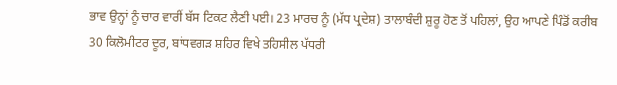ਭਾਵ ਉਨ੍ਹਾਂ ਨੂੰ ਚਾਰ ਵਾਰੀਂ ਬੱਸ ਟਿਕਟ ਲੈਣੀ ਪਈ। 23 ਮਾਰਚ ਨੂੰ (ਮੱਧ ਪ੍ਰਦੇਸ਼) ਤਾਲਾਬੰਦੀ ਸ਼ੁਰੂ ਹੋਣ ਤੋਂ ਪਹਿਲਾਂ, ਉਹ ਆਪਣੇ ਪਿੰਡੋਂ ਕਰੀਬ 30 ਕਿਲੋਮੀਟਰ ਦੂਰ, ਬਾਂਧਵਗੜ ਸ਼ਹਿਰ ਵਿਖੇ ਤਹਿਸੀਲ ਪੱਧਰੀ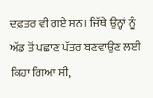ਦਫ਼ਤਰ ਵੀ ਗਏ ਸਨ। ਜਿੱਥੇ ਉਨ੍ਹਾਂ ਨੂੰ ਅੱਡ ਤੋਂ ਪਛਾਣ ਪੱਤਰ ਬਣਵਾਉਣ ਲਈ ਕਿਹਾ ਗਿਆ ਸੀ,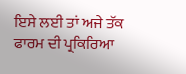ਇਸੇ ਲਈ ਤਾਂ ਅਜੇ ਤੱਕ ਫਾਰਮ ਦੀ ਪ੍ਰਕਿਰਿਆ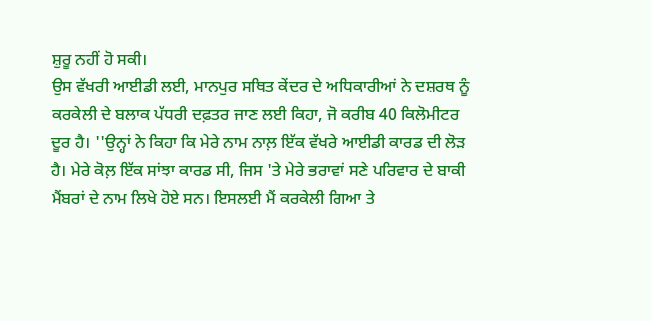ਸ਼ੁਰੂ ਨਹੀਂ ਹੋ ਸਕੀ।
ਉਸ ਵੱਖਰੀ ਆਈਡੀ ਲਈ, ਮਾਨਪੁਰ ਸਥਿਤ ਕੇਂਦਰ ਦੇ ਅਧਿਕਾਰੀਆਂ ਨੇ ਦਸ਼ਰਥ ਨੂੰ ਕਰਕੇਲੀ ਦੇ ਬਲਾਕ ਪੱਧਰੀ ਦਫ਼ਤਰ ਜਾਣ ਲਈ ਕਿਹਾ, ਜੋ ਕਰੀਬ 40 ਕਿਲੋਮੀਟਰ ਦੂਰ ਹੈ। ''ਉਨ੍ਹਾਂ ਨੇ ਕਿਹਾ ਕਿ ਮੇਰੇ ਨਾਮ ਨਾਲ਼ ਇੱਕ ਵੱਖਰੇ ਆਈਡੀ ਕਾਰਡ ਦੀ ਲੋੜ ਹੈ। ਮੇਰੇ ਕੋਲ਼ ਇੱਕ ਸਾਂਝਾ ਕਾਰਡ ਸੀ, ਜਿਸ 'ਤੇ ਮੇਰੇ ਭਰਾਵਾਂ ਸਣੇ ਪਰਿਵਾਰ ਦੇ ਬਾਕੀ ਮੈਂਬਰਾਂ ਦੇ ਨਾਮ ਲਿਖੇ ਹੋਏ ਸਨ। ਇਸਲਈ ਮੈਂ ਕਰਕੇਲੀ ਗਿਆ ਤੇ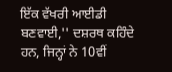ਇੱਕ ਵੱਖਰੀ ਆਈਡੀ ਬਣਵਾਈ,'' ਦਸ਼ਰਥ ਕਹਿੰਦੇ ਹਨ, ਜਿਨ੍ਹਾਂ ਨੇ 10ਵੀਂ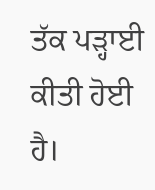ਤੱਕ ਪੜ੍ਹਾਈ ਕੀਤੀ ਹੋਈ ਹੈ।